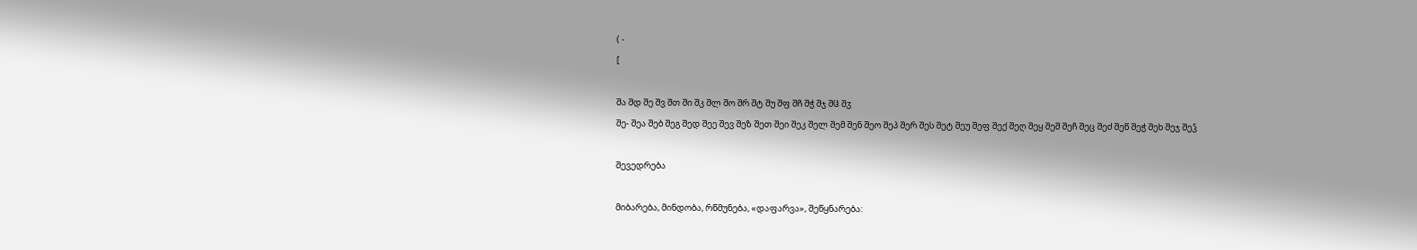( -
[

შა შდ შე შვ შთ ში შკ შლ შო შრ შტ შუ შფ შჩ შჭ შჯ შჱ შჳ
შე- შეა შებ შეგ შედ შეე შევ შეზ შეთ შეი შეკ შელ შემ შენ შეო შეპ შერ შეს შეტ შეუ შეფ შექ შეღ შეყ შეშ შეჩ შეც შეძ შეწ შეჭ შეხ შეჯ შეჴ

შევედრება

მიბარება, მინდობა, რწმუნება, «დაფარვა», შეწყნარება: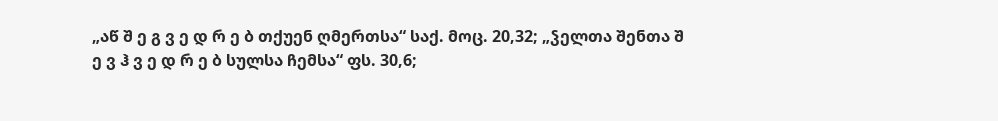„აწ შ ე გ ვ ე დ რ ე ბ თქუენ ღმერთსა“ საქ. მოც. 20,32; „ჴელთა შენთა შ ე ვ ჰ ვ ე დ რ ე ბ სულსა ჩემსა“ ფს. 30,6;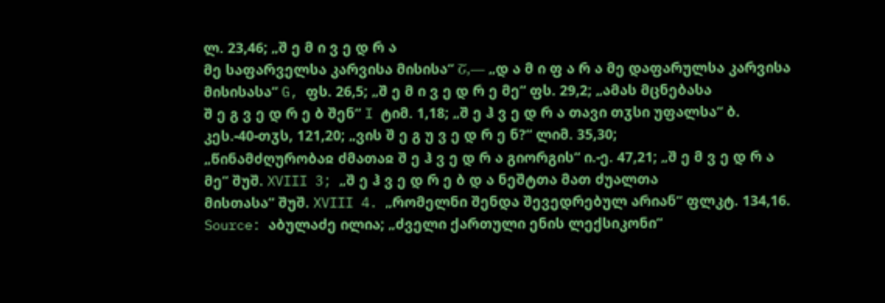ლ. 23,46; „შ ე მ ი ვ ე დ რ ა
მე საფარველსა კარვისა მისისა“ Շ,— „დ ა მ ი ფ ა რ ა მე დაფარულსა კარვისა მისისასა“ G, ფს. 26,5; „შ ე მ ი ვ ე დ რ ე მე“ ფს. 29,2; „ამას მცნებასა
შ ე გ ვ ე დ რ ე ბ შენ“ I ტიმ. 1,18; „შ ე ჰ ვ ე დ რ ა თავი თჳსი უფალსა“ ბ. კეს.-40-თჳს, 121,20; „ვის შ ე გ უ ვ ე დ რ ე ნ?“ ლიმ. 35,30;
„წინამძღურობაჲ ძმათაჲ შ ე ჰ ვ ე დ რ ა გიორგის“ ი.-ე. 47,21; „შ ე მ ვ ე დ რ ა მე“ შუშ. XVIII 3; „შ ე ჰ ვ ე დ რ ე ბ დ ა ნეშტთა მათ ძუალთა
მისთასა“ შუშ. XVIII 4. „რომელნი შენდა შევედრებულ არიან“ ფლკტ. 134,16.
Source: აბულაძე ილია; „ძველი ქართული ენის ლექსიკონი“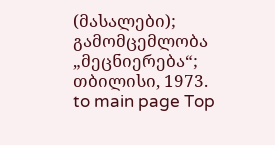(მასალები); გამომცემლობა „მეცნიერება“; თბილისი, 1973.
to main page Top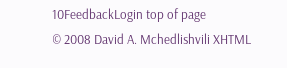10FeedbackLogin top of page
© 2008 David A. Mchedlishvili XHTML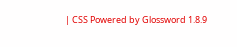| CSS Powered by Glossword 1.8.9